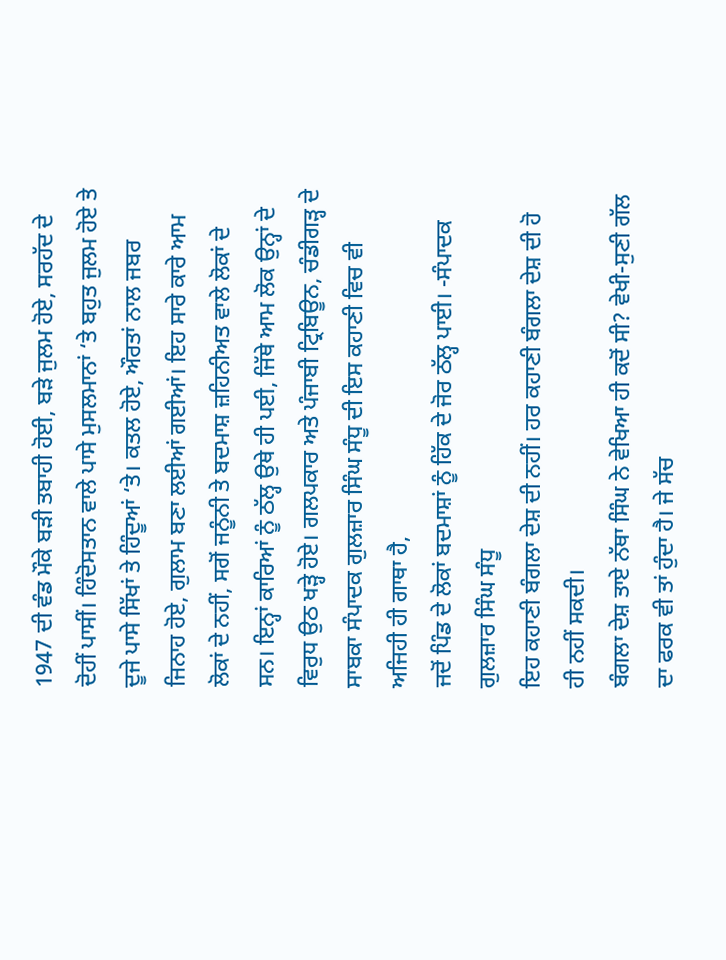1947 ਦੀ ਵੰਡ ਮੌਕੇ ਬੜੀ ਤਬਾਹੀ ਹੋਈ, ਬੜੇ ਜੁਲਮ ਹੋਏ, ਸਰਹੱਦ ਦੇ ਦੋਹੀਂ ਪਾਸੀਂ। ਹਿੰਦੋਸਤਾਨ ਵਾਲੇ ਪਾਸੇ ਮੁਸਲਮਾਨਾਂ ‘ਤੇ ਬਹੁਤ ਜੁਲਮ ਹੋਏ ਤੇ ਦੂਜੇ ਪਾਸੇ ਸਿੱਖਾਂ ਤੇ ਹਿੰਦੂਆਂ ‘ਤੇ। ਕਤਲ ਹੋਏ, ਔਰਤਾਂ ਨਾਲ ਜਬਰ ਜਿਨਾਹ ਹੋਏ, ਗੁਲਾਮ ਬਣਾ ਲਈਆਂ ਗਈਆਂ। ਇਹ ਸਾਰੇ ਕਾਰੇ ਆਮ ਲੋਕਾਂ ਦੇ ਨਹੀਂ, ਸਗੋਂ ਜਨੂੰਨੀ ਤੇ ਬਦਮਾਸ਼ ਜ਼ਹਿਨੀਅਤ ਵਾਲੇ ਲੋਕਾਂ ਦੇ ਸਨ। ਇਨ੍ਹਾਂ ਕਾਰਿਆਂ ਨੂੰ ਠੱਲ੍ਹ ਉਥੇ ਹੀ ਪਈ, ਜਿੱਥੇ ਆਮ ਲੋਕ ਉਨ੍ਹਾਂ ਦੇ ਵਿਰੁਧ ਉਠ ਖੜ੍ਹੇ ਹੋਏ। ਗਲਪਕਾਰ ਅਤੇ ਪੰਜਾਬੀ ਟ੍ਰਿਬਿਊਨ, ਚੰਡੀਗੜ੍ਹ ਦੇ ਸਾਬਕਾ ਸੰਪਾਦਕ ਗੁਲਜ਼ਾਰ ਸਿੰਘ ਸੰਧੂ ਦੀ ਇਸ ਕਹਾਣੀ ਵਿਚ ਵੀ ਅਜਿਹੀ ਹੀ ਗਾਥਾ ਹੈ,
ਜਦੋਂ ਪਿੰਡ ਦੇ ਲੋਕਾਂ ਬਦਮਾਸ਼ਾਂ ਨੂੰ ਹਿੱਕ ਦੇ ਜੋਰ ਠੱਲ੍ਹ ਪਾਈ। -ਸੰਪਾਦਕ
ਗੁਲਜ਼ਾਰ ਸਿੰਘ ਸੰਧੂ
ਇਹ ਕਹਾਣੀ ਬੰਗਲਾ ਦੇਸ਼ ਦੀ ਨਹੀਂ। ਹਰ ਕਹਾਣੀ ਬੰਗਲਾ ਦੇਸ਼ ਦੀ ਹੋ ਹੀ ਨਹੀਂ ਸਕਦੀ।
ਬੰਗਲਾ ਦੇਸ਼ ਤਾਏ ਨੱਥਾ ਸਿੰਘ ਨੇ ਵੇਖਿਆ ਹੀ ਕਦੋਂ ਸੀ? ਵੇਖੀ-ਸੁਣੀ ਗੱਲ ਦਾ ਫਰਕ ਵੀ ਤਾਂ ਹੁੰਦਾ ਹੈ। ਜੇ ਸੱਚ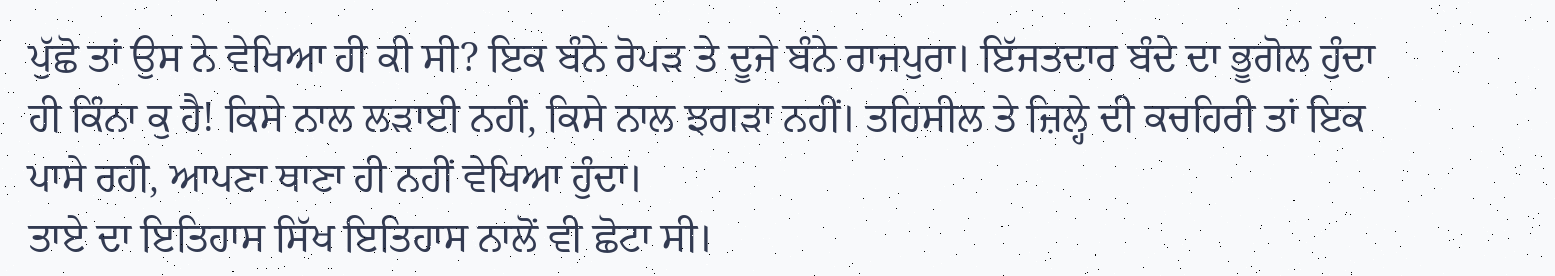ਪੁੱਛੋ ਤਾਂ ਉਸ ਨੇ ਵੇਖਿਆ ਹੀ ਕੀ ਸੀ? ਇਕ ਬੰਨੇ ਰੋਪੜ ਤੇ ਦੂਜੇ ਬੰਨੇ ਰਾਜਪੁਰਾ। ਇੱਜਤਦਾਰ ਬੰਦੇ ਦਾ ਭੂਗੋਲ ਹੁੰਦਾ ਹੀ ਕਿੰਨਾ ਕੁ ਹੈ! ਕਿਸੇ ਨਾਲ ਲੜਾਈ ਨਹੀਂ, ਕਿਸੇ ਨਾਲ ਝਗੜਾ ਨਹੀਂ। ਤਹਿਸੀਲ ਤੇ ਜ਼ਿਲ੍ਹੇ ਦੀ ਕਚਹਿਰੀ ਤਾਂ ਇਕ ਪਾਸੇ ਰਹੀ, ਆਪਣਾ ਥਾਣਾ ਹੀ ਨਹੀਂ ਵੇਖਿਆ ਹੁੰਦਾ।
ਤਾਏ ਦਾ ਇਤਿਹਾਸ ਸਿੱਖ ਇਤਿਹਾਸ ਨਾਲੋਂ ਵੀ ਛੋਟਾ ਸੀ।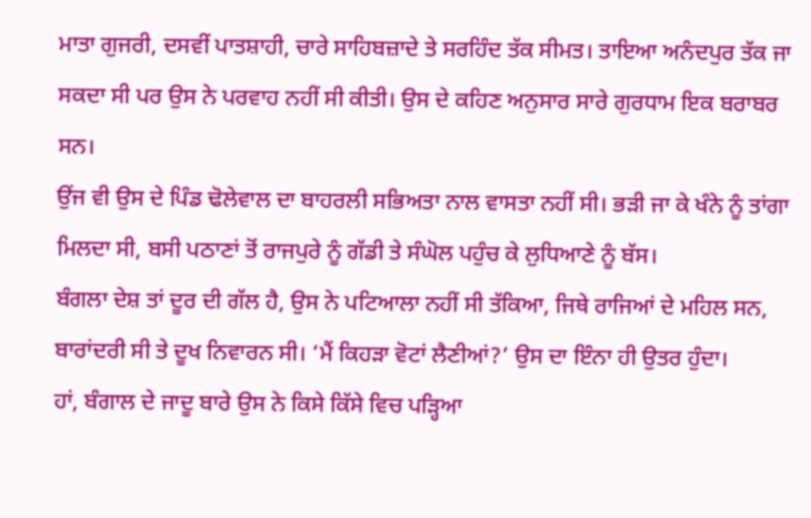ਮਾਤਾ ਗੁਜਰੀ, ਦਸਵੀਂ ਪਾਤਸ਼ਾਹੀ, ਚਾਰੇ ਸਾਹਿਬਜ਼ਾਦੇ ਤੇ ਸਰਹਿੰਦ ਤੱਕ ਸੀਮਤ। ਤਾਇਆ ਅਨੰਦਪੁਰ ਤੱਕ ਜਾ ਸਕਦਾ ਸੀ ਪਰ ਉਸ ਨੇ ਪਰਵਾਹ ਨਹੀਂ ਸੀ ਕੀਤੀ। ਉਸ ਦੇ ਕਹਿਣ ਅਨੁਸਾਰ ਸਾਰੇ ਗੁਰਧਾਮ ਇਕ ਬਰਾਬਰ ਸਨ।
ਉਂਜ ਵੀ ਉਸ ਦੇ ਪਿੰਡ ਢੋਲੇਵਾਲ ਦਾ ਬਾਹਰਲੀ ਸਭਿਅਤਾ ਨਾਲ ਵਾਸਤਾ ਨਹੀਂ ਸੀ। ਭੜੀ ਜਾ ਕੇ ਖੰਨੇ ਨੂੰ ਤਾਂਗਾ ਮਿਲਦਾ ਸੀ, ਬਸੀ ਪਠਾਣਾਂ ਤੋਂ ਰਾਜਪੁਰੇ ਨੂੰ ਗੱਡੀ ਤੇ ਸੰਘੋਲ ਪਹੁੰਚ ਕੇ ਲੁਧਿਆਣੇ ਨੂੰ ਬੱਸ।
ਬੰਗਲਾ ਦੇਸ਼ ਤਾਂ ਦੂਰ ਦੀ ਗੱਲ ਹੈ, ਉਸ ਨੇ ਪਟਿਆਲਾ ਨਹੀਂ ਸੀ ਤੱਕਿਆ, ਜਿਥੇ ਰਾਜਿਆਂ ਦੇ ਮਹਿਲ ਸਨ, ਬਾਰਾਂਦਰੀ ਸੀ ਤੇ ਦੂਖ ਨਿਵਾਰਨ ਸੀ। ‘ਮੈਂ ਕਿਹੜਾ ਵੋਟਾਂ ਲੈਣੀਆਂ?’ ਉਸ ਦਾ ਇੰਨਾ ਹੀ ਉਤਰ ਹੁੰਦਾ।
ਹਾਂ, ਬੰਗਾਲ ਦੇ ਜਾਦੂ ਬਾਰੇ ਉਸ ਨੇ ਕਿਸੇ ਕਿੱਸੇ ਵਿਚ ਪੜ੍ਹਿਆ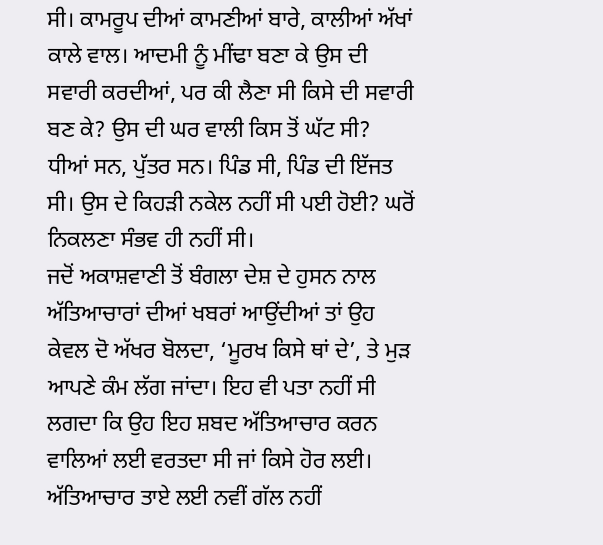ਸੀ। ਕਾਮਰੂਪ ਦੀਆਂ ਕਾਮਣੀਆਂ ਬਾਰੇ, ਕਾਲੀਆਂ ਅੱਖਾਂ ਕਾਲੇ ਵਾਲ। ਆਦਮੀ ਨੂੰ ਮੀਂਢਾ ਬਣਾ ਕੇ ਉਸ ਦੀ ਸਵਾਰੀ ਕਰਦੀਆਂ, ਪਰ ਕੀ ਲੈਣਾ ਸੀ ਕਿਸੇ ਦੀ ਸਵਾਰੀ ਬਣ ਕੇ? ਉਸ ਦੀ ਘਰ ਵਾਲੀ ਕਿਸ ਤੋਂ ਘੱਟ ਸੀ? ਧੀਆਂ ਸਨ, ਪੁੱਤਰ ਸਨ। ਪਿੰਡ ਸੀ, ਪਿੰਡ ਦੀ ਇੱਜਤ ਸੀ। ਉਸ ਦੇ ਕਿਹੜੀ ਨਕੇਲ ਨਹੀਂ ਸੀ ਪਈ ਹੋਈ? ਘਰੋਂ ਨਿਕਲਣਾ ਸੰਭਵ ਹੀ ਨਹੀਂ ਸੀ।
ਜਦੋਂ ਅਕਾਸ਼ਵਾਣੀ ਤੋਂ ਬੰਗਲਾ ਦੇਸ਼ ਦੇ ਹੁਸਨ ਨਾਲ ਅੱਤਿਆਚਾਰਾਂ ਦੀਆਂ ਖਬਰਾਂ ਆਉਂਦੀਆਂ ਤਾਂ ਉਹ ਕੇਵਲ ਦੋ ਅੱਖਰ ਬੋਲਦਾ, ‘ਮੂਰਖ ਕਿਸੇ ਥਾਂ ਦੇ’, ਤੇ ਮੁੜ ਆਪਣੇ ਕੰਮ ਲੱਗ ਜਾਂਦਾ। ਇਹ ਵੀ ਪਤਾ ਨਹੀਂ ਸੀ ਲਗਦਾ ਕਿ ਉਹ ਇਹ ਸ਼ਬਦ ਅੱਤਿਆਚਾਰ ਕਰਨ ਵਾਲਿਆਂ ਲਈ ਵਰਤਦਾ ਸੀ ਜਾਂ ਕਿਸੇ ਹੋਰ ਲਈ।
ਅੱਤਿਆਚਾਰ ਤਾਏ ਲਈ ਨਵੀਂ ਗੱਲ ਨਹੀਂ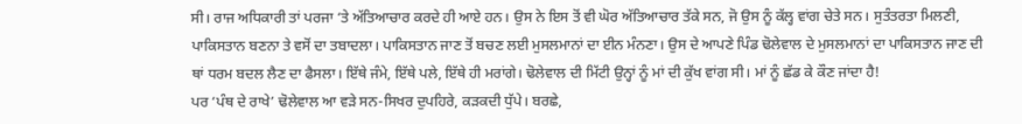ਸੀ। ਰਾਜ ਅਧਿਕਾਰੀ ਤਾਂ ਪਰਜਾ ‘ਤੇ ਅੱਤਿਆਚਾਰ ਕਰਦੇ ਹੀ ਆਏ ਹਨ। ਉਸ ਨੇ ਇਸ ਤੋਂ ਵੀ ਘੋਰ ਅੱਤਿਆਚਾਰ ਤੱਕੇ ਸਨ, ਜੋ ਉਸ ਨੂੰ ਕੱਲ੍ਹ ਵਾਂਗ ਚੇਤੇ ਸਨ। ਸੁਤੰਤਰਤਾ ਮਿਲਣੀ, ਪਾਕਿਸਤਾਨ ਬਣਨਾ ਤੇ ਵਸੋਂ ਦਾ ਤਬਾਦਲਾ। ਪਾਕਿਸਤਾਨ ਜਾਣ ਤੋਂ ਬਚਣ ਲਈ ਮੁਸਲਮਾਨਾਂ ਦਾ ਈਨ ਮੰਨਣਾ। ਉਸ ਦੇ ਆਪਣੇ ਪਿੰਡ ਢੋਲੇਵਾਲ ਦੇ ਮੁਸਲਮਾਨਾਂ ਦਾ ਪਾਕਿਸਤਾਨ ਜਾਣ ਦੀ ਥਾਂ ਧਰਮ ਬਦਲ ਲੈਣ ਦਾ ਫੈਸਲਾ। ਇੱਥੇ ਜੰਮੇ, ਇੱਥੇ ਪਲੇ, ਇੱਥੇ ਹੀ ਮਰਾਂਗੇ। ਢੋਲੇਵਾਲ ਦੀ ਮਿੱਟੀ ਉਨ੍ਹਾਂ ਨੂੰ ਮਾਂ ਦੀ ਕੁੱਖ ਵਾਂਗ ਸੀ। ਮਾਂ ਨੂੰ ਛੱਡ ਕੇ ਕੌਣ ਜਾਂਦਾ ਹੈ!
ਪਰ ‘ਪੰਥ ਦੇ ਰਾਖੇ’ ਢੋਲੇਵਾਲ ਆ ਵੜੇ ਸਨ-ਸਿਖਰ ਦੁਪਹਿਰੇ, ਕੜਕਦੀ ਧੁੱਪੇ। ਬਰਛੇ,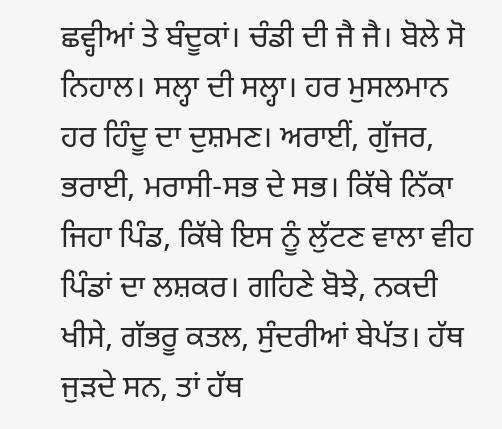ਛਵ੍ਹੀਆਂ ਤੇ ਬੰਦੂਕਾਂ। ਚੰਡੀ ਦੀ ਜੈ ਜੈ। ਬੋਲੇ ਸੋ ਨਿਹਾਲ। ਸਲ੍ਹਾ ਦੀ ਸਲ੍ਹਾ। ਹਰ ਮੁਸਲਮਾਨ ਹਰ ਹਿੰਦੂ ਦਾ ਦੁਸ਼ਮਣ। ਅਰਾਈਂ, ਗੁੱਜਰ, ਭਰਾਈ, ਮਰਾਸੀ-ਸਭ ਦੇ ਸਭ। ਕਿੱਥੇ ਨਿੱਕਾ ਜਿਹਾ ਪਿੰਡ, ਕਿੱਥੇ ਇਸ ਨੂੰ ਲੁੱਟਣ ਵਾਲਾ ਵੀਹ ਪਿੰਡਾਂ ਦਾ ਲਸ਼ਕਰ। ਗਹਿਣੇ ਬੋਝੇ, ਨਕਦੀ ਖੀਸੇ, ਗੱਭਰੂ ਕਤਲ, ਸੁੰਦਰੀਆਂ ਬੇਪੱਤ। ਹੱਥ ਜੁੜਦੇ ਸਨ, ਤਾਂ ਹੱਥ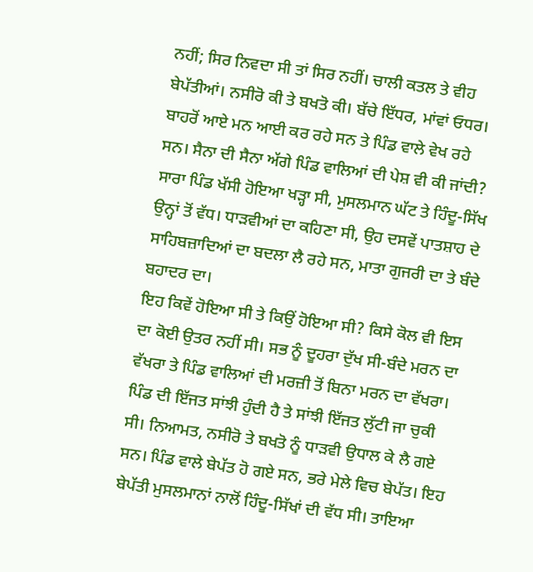ਨਹੀਂ; ਸਿਰ ਨਿਵਦਾ ਸੀ ਤਾਂ ਸਿਰ ਨਹੀਂ। ਚਾਲੀ ਕਤਲ ਤੇ ਵੀਹ ਬੇਪੱਤੀਆਂ। ਨਸੀਰੋ ਕੀ ਤੇ ਬਖਤੋ ਕੀ। ਬੱਚੇ ਇੱਧਰ, ਮਾਂਵਾਂ ਓਧਰ। ਬਾਹਰੋਂ ਆਏ ਮਨ ਆਈ ਕਰ ਰਹੇ ਸਨ ਤੇ ਪਿੰਡ ਵਾਲੇ ਵੇਖ ਰਹੇ ਸਨ। ਸੈਨਾ ਦੀ ਸੈਨਾ ਅੱਗੇ ਪਿੰਡ ਵਾਲਿਆਂ ਦੀ ਪੇਸ਼ ਵੀ ਕੀ ਜਾਂਦੀ? ਸਾਰਾ ਪਿੰਡ ਖੱਸੀ ਹੋਇਆ ਖੜ੍ਹਾ ਸੀ, ਮੁਸਲਮਾਨ ਘੱਟ ਤੇ ਹਿੰਦੂ-ਸਿੱਖ ਉਨ੍ਹਾਂ ਤੋਂ ਵੱਧ। ਧਾੜਵੀਆਂ ਦਾ ਕਹਿਣਾ ਸੀ, ਉਹ ਦਸਵੇਂ ਪਾਤਸ਼ਾਹ ਦੇ ਸਾਹਿਬਜ਼ਾਦਿਆਂ ਦਾ ਬਦਲਾ ਲੈ ਰਹੇ ਸਨ, ਮਾਤਾ ਗੁਜਰੀ ਦਾ ਤੇ ਬੰਦੇ ਬਹਾਦਰ ਦਾ।
ਇਹ ਕਿਵੇਂ ਹੋਇਆ ਸੀ ਤੇ ਕਿਉਂ ਹੋਇਆ ਸੀ? ਕਿਸੇ ਕੋਲ ਵੀ ਇਸ ਦਾ ਕੋਈ ਉਤਰ ਨਹੀਂ ਸੀ। ਸਭ ਨੂੰ ਦੂਹਰਾ ਦੁੱਖ ਸੀ-ਬੰਦੇ ਮਰਨ ਦਾ ਵੱਖਰਾ ਤੇ ਪਿੰਡ ਵਾਲਿਆਂ ਦੀ ਮਰਜ਼ੀ ਤੋਂ ਬਿਨਾ ਮਰਨ ਦਾ ਵੱਖਰਾ।
ਪਿੰਡ ਦੀ ਇੱਜਤ ਸਾਂਝੀ ਹੁੰਦੀ ਹੈ ਤੇ ਸਾਂਝੀ ਇੱਜਤ ਲੁੱਟੀ ਜਾ ਚੁਕੀ ਸੀ। ਨਿਆਮਤ, ਨਸੀਰੋ ਤੇ ਬਖਤੋ ਨੂੰ ਧਾੜਵੀ ਉਧਾਲ ਕੇ ਲੈ ਗਏ ਸਨ। ਪਿੰਡ ਵਾਲੇ ਬੇਪੱਤ ਹੋ ਗਏ ਸਨ, ਭਰੇ ਮੇਲੇ ਵਿਚ ਬੇਪੱਤ। ਇਹ ਬੇਪੱਤੀ ਮੁਸਲਮਾਨਾਂ ਨਾਲੋਂ ਹਿੰਦੂ-ਸਿੱਖਾਂ ਦੀ ਵੱਧ ਸੀ। ਤਾਇਆ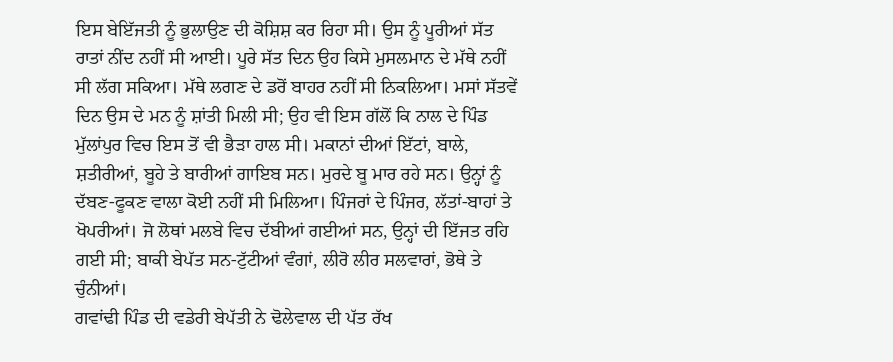ਇਸ ਬੇਇੱਜਤੀ ਨੂੰ ਭੁਲਾਉਣ ਦੀ ਕੋਸ਼ਿਸ਼ ਕਰ ਰਿਹਾ ਸੀ। ਉਸ ਨੂੰ ਪੂਰੀਆਂ ਸੱਤ ਰਾਤਾਂ ਨੀਂਦ ਨਹੀਂ ਸੀ ਆਈ। ਪੂਰੇ ਸੱਤ ਦਿਨ ਉਹ ਕਿਸੇ ਮੁਸਲਮਾਨ ਦੇ ਮੱਥੇ ਨਹੀਂ ਸੀ ਲੱਗ ਸਕਿਆ। ਮੱਥੇ ਲਗਣ ਦੇ ਡਰੋਂ ਬਾਹਰ ਨਹੀਂ ਸੀ ਨਿਕਲਿਆ। ਮਸਾਂ ਸੱਤਵੇਂ ਦਿਨ ਉਸ ਦੇ ਮਨ ਨੂੰ ਸ਼ਾਂਤੀ ਮਿਲੀ ਸੀ; ਉਹ ਵੀ ਇਸ ਗੱਲੋਂ ਕਿ ਨਾਲ ਦੇ ਪਿੰਡ ਮੁੱਲਾਂਪੁਰ ਵਿਚ ਇਸ ਤੋਂ ਵੀ ਭੈੜਾ ਹਾਲ ਸੀ। ਮਕਾਨਾਂ ਦੀਆਂ ਇੱਟਾਂ, ਬਾਲੇ, ਸ਼ਤੀਰੀਆਂ, ਬੂਹੇ ਤੇ ਬਾਰੀਆਂ ਗਾਇਬ ਸਨ। ਮੁਰਦੇ ਬੂ ਮਾਰ ਰਹੇ ਸਨ। ਉਨ੍ਹਾਂ ਨੂੰ ਦੱਬਣ-ਫੂਕਣ ਵਾਲਾ ਕੋਈ ਨਹੀਂ ਸੀ ਮਿਲਿਆ। ਪਿੰਜਰਾਂ ਦੇ ਪਿੰਜਰ, ਲੱਤਾਂ-ਬਾਹਾਂ ਤੇ ਖੋਪਰੀਆਂ। ਜੋ ਲੋਥਾਂ ਮਲਬੇ ਵਿਚ ਦੱਬੀਆਂ ਗਈਆਂ ਸਨ, ਉਨ੍ਹਾਂ ਦੀ ਇੱਜਤ ਰਹਿ ਗਈ ਸੀ; ਬਾਕੀ ਬੇਪੱਤ ਸਨ-ਟੁੱਟੀਆਂ ਵੰਗਾਂ, ਲੀਰੋ ਲੀਰ ਸਲਵਾਰਾਂ, ਭੋਥੇ ਤੇ ਚੁੰਨੀਆਂ।
ਗਵਾਂਢੀ ਪਿੰਡ ਦੀ ਵਡੇਰੀ ਬੇਪੱਤੀ ਨੇ ਢੋਲੇਵਾਲ ਦੀ ਪੱਤ ਰੱਖ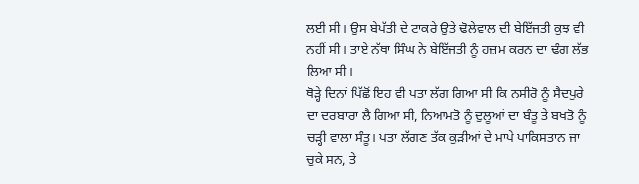ਲਈ ਸੀ। ਉਸ ਬੇਪੱਤੀ ਦੇ ਟਾਕਰੇ ਉਤੇ ਢੋਲੇਵਾਲ ਦੀ ਬੇਇੱਜਤੀ ਕੁਝ ਵੀ ਨਹੀਂ ਸੀ। ਤਾਏ ਨੱਥਾ ਸਿੰਘ ਨੇ ਬੇਇੱਜਤੀ ਨੂੰ ਹਜ਼ਮ ਕਰਨ ਦਾ ਢੰਗ ਲੱਭ ਲਿਆ ਸੀ।
ਥੋੜ੍ਹੇ ਦਿਨਾਂ ਪਿੱਛੋਂ ਇਹ ਵੀ ਪਤਾ ਲੱਗ ਗਿਆ ਸੀ ਕਿ ਨਸੀਰੋ ਨੂੰ ਸੈਦਪੁਰੇ ਦਾ ਦਰਬਾਰਾ ਲੈ ਗਿਆ ਸੀ, ਨਿਆਮਤੋ ਨੂੰ ਦੁਲੂਆਂ ਦਾ ਬੰਤੂ ਤੇ ਬਖਤੋ ਨੂੰ ਚੜ੍ਹੀ ਵਾਲਾ ਸੰਤੂ। ਪਤਾ ਲੱਗਣ ਤੱਕ ਕੁੜੀਆਂ ਦੇ ਮਾਪੇ ਪਾਕਿਸਤਾਨ ਜਾ ਚੁਕੇ ਸਨ, ਤੇ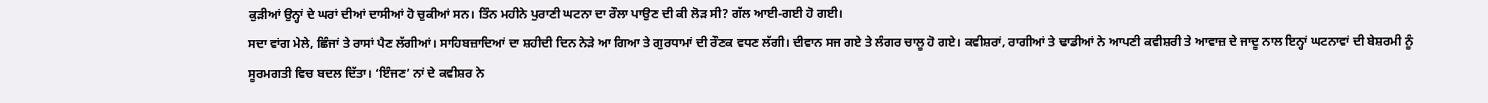ਕੁੜੀਆਂ ਉਨ੍ਹਾਂ ਦੇ ਘਰਾਂ ਦੀਆਂ ਦਾਸੀਆਂ ਹੋ ਚੁਕੀਆਂ ਸਨ। ਤਿੰਨ ਮਹੀਨੇ ਪੁਰਾਣੀ ਘਟਨਾ ਦਾ ਰੌਲਾ ਪਾਉਣ ਦੀ ਕੀ ਲੋੜ ਸੀ? ਗੱਲ ਆਈ-ਗਈ ਹੋ ਗਈ।
ਸਦਾ ਵਾਂਗ ਮੇਲੇ, ਛਿੰਜਾਂ ਤੇ ਰਾਸਾਂ ਪੈਣ ਲੱਗੀਆਂ। ਸਾਹਿਬਜ਼ਾਦਿਆਂ ਦਾ ਸ਼ਹੀਦੀ ਦਿਨ ਨੇੜੇ ਆ ਗਿਆ ਤੇ ਗੁਰਧਾਮਾਂ ਦੀ ਰੌਣਕ ਵਧਣ ਲੱਗੀ। ਦੀਵਾਨ ਸਜ ਗਏ ਤੇ ਲੰਗਰ ਚਾਲੂ ਹੋ ਗਏ। ਕਵੀਸ਼ਰਾਂ, ਰਾਗੀਆਂ ਤੇ ਢਾਡੀਆਂ ਨੇ ਆਪਣੀ ਕਵੀਸ਼ਰੀ ਤੇ ਆਵਾਜ਼ ਦੇ ਜਾਦੂ ਨਾਲ ਇਨ੍ਹਾਂ ਘਟਨਾਵਾਂ ਦੀ ਬੇਸ਼ਰਮੀ ਨੂੰ ਸੂਰਮਗਤੀ ਵਿਚ ਬਦਲ ਦਿੱਤਾ। ‘ਇੰਜਣ’ ਨਾਂ ਦੇ ਕਵੀਸ਼ਰ ਨੇ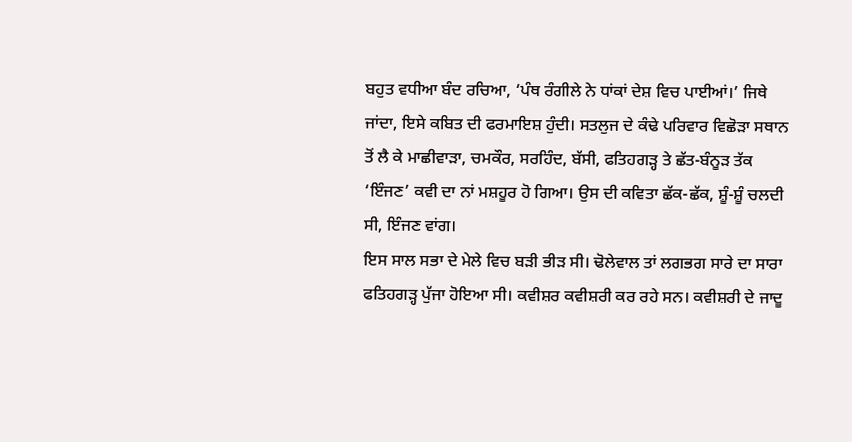ਬਹੁਤ ਵਧੀਆ ਬੰਦ ਰਚਿਆ, ‘ਪੰਥ ਰੰਗੀਲੇ ਨੇ ਧਾਂਕਾਂ ਦੇਸ਼ ਵਿਚ ਪਾਈਆਂ।’ ਜਿਥੇ ਜਾਂਦਾ, ਇਸੇ ਕਬਿਤ ਦੀ ਫਰਮਾਇਸ਼ ਹੁੰਦੀ। ਸਤਲੁਜ ਦੇ ਕੰਢੇ ਪਰਿਵਾਰ ਵਿਛੋੜਾ ਸਥਾਨ ਤੋਂ ਲੈ ਕੇ ਮਾਛੀਵਾੜਾ, ਚਮਕੌਰ, ਸਰਹਿੰਦ, ਬੱਸੀ, ਫਤਿਹਗੜ੍ਹ ਤੇ ਛੱਤ-ਬੰਨੂੜ ਤੱਕ ‘ਇੰਜਣ’ ਕਵੀ ਦਾ ਨਾਂ ਮਸ਼ਹੂਰ ਹੋ ਗਿਆ। ਉਸ ਦੀ ਕਵਿਤਾ ਛੱਕ-ਛੱਕ, ਸ਼ੂੰ-ਸ਼ੂੰ ਚਲਦੀ ਸੀ, ਇੰਜਣ ਵਾਂਗ।
ਇਸ ਸਾਲ ਸਭਾ ਦੇ ਮੇਲੇ ਵਿਚ ਬੜੀ ਭੀੜ ਸੀ। ਢੋਲੇਵਾਲ ਤਾਂ ਲਗਭਗ ਸਾਰੇ ਦਾ ਸਾਰਾ ਫਤਿਹਗੜ੍ਹ ਪੁੱਜਾ ਹੋਇਆ ਸੀ। ਕਵੀਸ਼ਰ ਕਵੀਸ਼ਰੀ ਕਰ ਰਹੇ ਸਨ। ਕਵੀਸ਼ਰੀ ਦੇ ਜਾਦੂ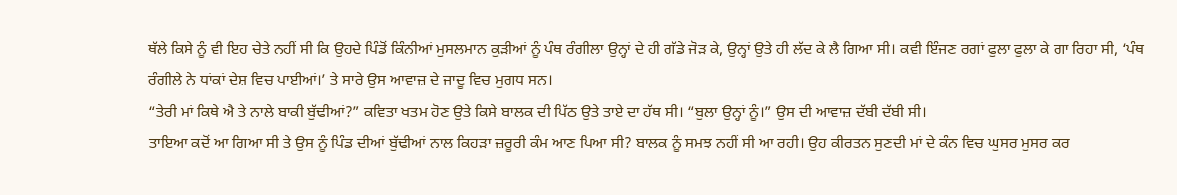ਥੱਲੇ ਕਿਸੇ ਨੂੰ ਵੀ ਇਹ ਚੇਤੇ ਨਹੀਂ ਸੀ ਕਿ ਉਹਦੇ ਪਿੰਡੋਂ ਕਿੰਨੀਆਂ ਮੁਸਲਮਾਨ ਕੁੜੀਆਂ ਨੂੰ ਪੰਥ ਰੰਗੀਲਾ ਉਨ੍ਹਾਂ ਦੇ ਹੀ ਗੱਡੇ ਜੋੜ ਕੇ, ਉਨ੍ਹਾਂ ਉਤੇ ਹੀ ਲੱਦ ਕੇ ਲੈ ਗਿਆ ਸੀ। ਕਵੀ ਇੰਜਣ ਰਗਾਂ ਫੁਲਾ ਫੁਲਾ ਕੇ ਗਾ ਰਿਹਾ ਸੀ, ‘ਪੰਥ ਰੰਗੀਲੇ ਨੇ ਧਾਂਕਾਂ ਦੇਸ਼ ਵਿਚ ਪਾਈਆਂ।’ ਤੇ ਸਾਰੇ ਉਸ ਆਵਾਜ਼ ਦੇ ਜਾਦੂ ਵਿਚ ਮੁਗਧ ਸਨ।
“ਤੇਰੀ ਮਾਂ ਕਿਥੇ ਐ ਤੇ ਨਾਲੇ ਬਾਕੀ ਬੁੱਢੀਆਂ?” ਕਵਿਤਾ ਖਤਮ ਹੋਣ ਉਤੇ ਕਿਸੇ ਬਾਲਕ ਦੀ ਪਿੱਠ ਉਤੇ ਤਾਏ ਦਾ ਹੱਥ ਸੀ। “ਬੁਲਾ ਉਨ੍ਹਾਂ ਨੂੰ।” ਉਸ ਦੀ ਆਵਾਜ਼ ਦੱਬੀ ਦੱਬੀ ਸੀ।
ਤਾਇਆ ਕਦੋਂ ਆ ਗਿਆ ਸੀ ਤੇ ਉਸ ਨੂੰ ਪਿੰਡ ਦੀਆਂ ਬੁੱਢੀਆਂ ਨਾਲ ਕਿਹੜਾ ਜ਼ਰੂਰੀ ਕੰਮ ਆਣ ਪਿਆ ਸੀ? ਬਾਲਕ ਨੂੰ ਸਮਝ ਨਹੀਂ ਸੀ ਆ ਰਹੀ। ਉਹ ਕੀਰਤਨ ਸੁਣਦੀ ਮਾਂ ਦੇ ਕੰਨ ਵਿਚ ਘੁਸਰ ਮੁਸਰ ਕਰ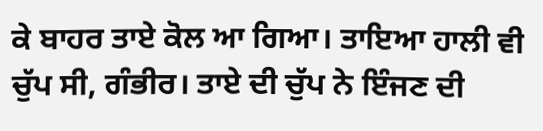ਕੇ ਬਾਹਰ ਤਾਏ ਕੋਲ ਆ ਗਿਆ। ਤਾਇਆ ਹਾਲੀ ਵੀ ਚੁੱਪ ਸੀ, ਗੰਭੀਰ। ਤਾਏ ਦੀ ਚੁੱਪ ਨੇ ਇੰਜਣ ਦੀ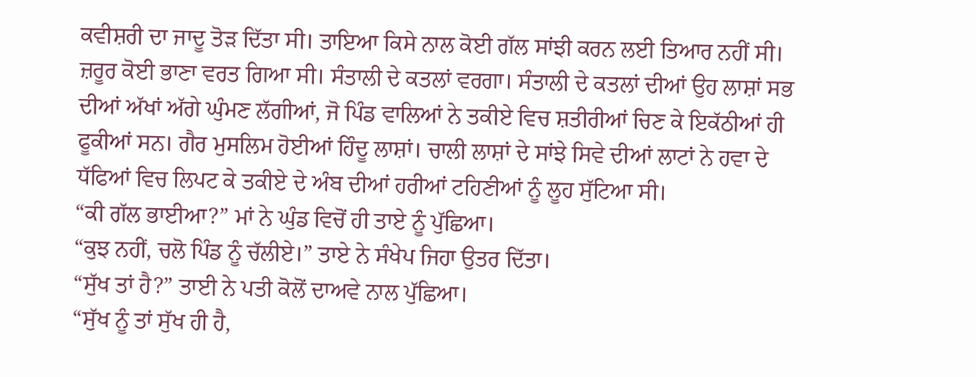ਕਵੀਸ਼ਰੀ ਦਾ ਜਾਦੂ ਤੋੜ ਦਿੱਤਾ ਸੀ। ਤਾਇਆ ਕਿਸੇ ਨਾਲ ਕੋਈ ਗੱਲ ਸਾਂਝੀ ਕਰਨ ਲਈ ਤਿਆਰ ਨਹੀਂ ਸੀ। ਜ਼ਰੂਰ ਕੋਈ ਭਾਣਾ ਵਰਤ ਗਿਆ ਸੀ। ਸੰਤਾਲੀ ਦੇ ਕਤਲਾਂ ਵਰਗਾ। ਸੰਤਾਲੀ ਦੇ ਕਤਲਾਂ ਦੀਆਂ ਉਹ ਲਾਸ਼ਾਂ ਸਭ ਦੀਆਂ ਅੱਖਾਂ ਅੱਗੇ ਘੁੰਮਣ ਲੱਗੀਆਂ, ਜੋ ਪਿੰਡ ਵਾਲਿਆਂ ਨੇ ਤਕੀਏ ਵਿਚ ਸ਼ਤੀਰੀਆਂ ਚਿਣ ਕੇ ਇਕੱਠੀਆਂ ਹੀ ਫੂਕੀਆਂ ਸਨ। ਗੈਰ ਮੁਸਲਿਮ ਹੋਈਆਂ ਹਿੰਦੂ ਲਾਸ਼ਾਂ। ਚਾਲੀ ਲਾਸ਼ਾਂ ਦੇ ਸਾਂਝੇ ਸਿਵੇ ਦੀਆਂ ਲਾਟਾਂ ਨੇ ਹਵਾ ਦੇ ਧੱਫਿਆਂ ਵਿਚ ਲਿਪਟ ਕੇ ਤਕੀਏ ਦੇ ਅੰਬ ਦੀਆਂ ਹਰੀਆਂ ਟਹਿਣੀਆਂ ਨੂੰ ਲੂਹ ਸੁੱਟਿਆ ਸੀ।
“ਕੀ ਗੱਲ ਭਾਈਆ?” ਮਾਂ ਨੇ ਘੁੰਡ ਵਿਚੋਂ ਹੀ ਤਾਏ ਨੂੰ ਪੁੱਛਿਆ।
“ਕੁਝ ਨਹੀਂ, ਚਲੋ ਪਿੰਡ ਨੂੰ ਚੱਲੀਏ।” ਤਾਏ ਨੇ ਸੰਖੇਪ ਜਿਹਾ ਉਤਰ ਦਿੱਤਾ।
“ਸੁੱਖ ਤਾਂ ਹੈ?” ਤਾਈ ਨੇ ਪਤੀ ਕੋਲੋਂ ਦਾਅਵੇ ਨਾਲ ਪੁੱਛਿਆ।
“ਸੁੱਖ ਨੂੰ ਤਾਂ ਸੁੱਖ ਹੀ ਹੈ,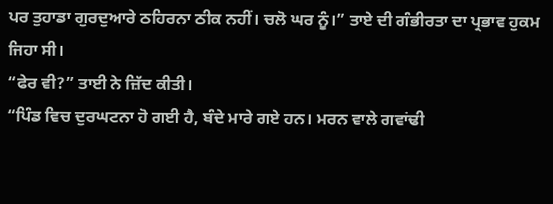ਪਰ ਤੁਹਾਡਾ ਗੁਰਦੁਆਰੇ ਠਹਿਰਨਾ ਠੀਕ ਨਹੀਂ। ਚਲੋ ਘਰ ਨੂੰ।” ਤਾਏ ਦੀ ਗੰਭੀਰਤਾ ਦਾ ਪ੍ਰਭਾਵ ਹੁਕਮ ਜਿਹਾ ਸੀ।
“ਫੇਰ ਵੀ?” ਤਾਈ ਨੇ ਜ਼ਿੱਦ ਕੀਤੀ।
“ਪਿੰਡ ਵਿਚ ਦੁਰਘਟਨਾ ਹੋ ਗਈ ਹੈ, ਬੰਦੇ ਮਾਰੇ ਗਏ ਹਨ। ਮਰਨ ਵਾਲੇ ਗਵਾਂਢੀ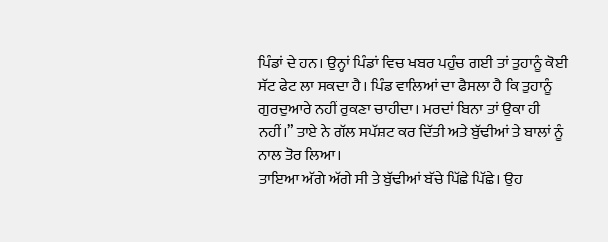ਪਿੰਡਾਂ ਦੇ ਹਨ। ਉਨ੍ਹਾਂ ਪਿੰਡਾਂ ਵਿਚ ਖਬਰ ਪਹੁੰਚ ਗਈ ਤਾਂ ਤੁਹਾਨੂੰ ਕੋਈ ਸੱਟ ਫੇਟ ਲਾ ਸਕਦਾ ਹੈ। ਪਿੰਡ ਵਾਲਿਆਂ ਦਾ ਫੈਸਲਾ ਹੈ ਕਿ ਤੁਹਾਨੂੰ ਗੁਰਦੁਆਰੇ ਨਹੀਂ ਰੁਕਣਾ ਚਾਹੀਦਾ। ਮਰਦਾਂ ਬਿਨਾ ਤਾਂ ਉਕਾ ਹੀ ਨਹੀਂ।” ਤਾਏ ਨੇ ਗੱਲ ਸਪੱਸ਼ਟ ਕਰ ਦਿੱਤੀ ਅਤੇ ਬੁੱਢੀਆਂ ਤੇ ਬਾਲਾਂ ਨੂੰ ਨਾਲ ਤੋਰ ਲਿਆ।
ਤਾਇਆ ਅੱਗੇ ਅੱਗੇ ਸੀ ਤੇ ਬੁੱਢੀਆਂ ਬੱਚੇ ਪਿੱਛੇ ਪਿੱਛੇ। ਉਹ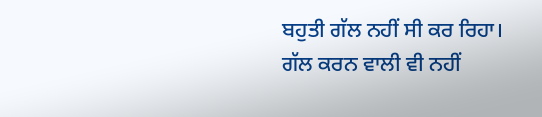ਬਹੁਤੀ ਗੱਲ ਨਹੀਂ ਸੀ ਕਰ ਰਿਹਾ। ਗੱਲ ਕਰਨ ਵਾਲੀ ਵੀ ਨਹੀਂ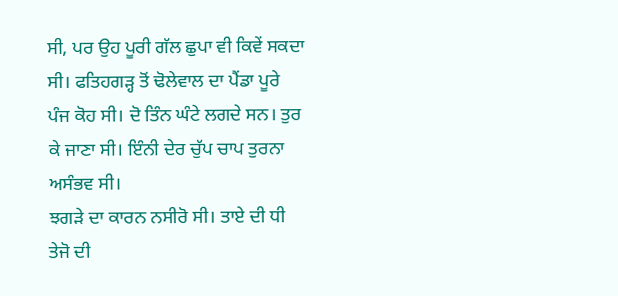ਸੀ, ਪਰ ਉਹ ਪੂਰੀ ਗੱਲ ਛੁਪਾ ਵੀ ਕਿਵੇਂ ਸਕਦਾ ਸੀ। ਫਤਿਹਗੜ੍ਹ ਤੋਂ ਢੋਲੇਵਾਲ ਦਾ ਪੈਂਡਾ ਪੂਰੇ ਪੰਜ ਕੋਹ ਸੀ। ਦੋ ਤਿੰਨ ਘੰਟੇ ਲਗਦੇ ਸਨ। ਤੁਰ ਕੇ ਜਾਣਾ ਸੀ। ਇੰਨੀ ਦੇਰ ਚੁੱਪ ਚਾਪ ਤੁਰਨਾ ਅਸੰਭਵ ਸੀ।
ਝਗੜੇ ਦਾ ਕਾਰਨ ਨਸੀਰੋ ਸੀ। ਤਾਏ ਦੀ ਧੀ ਤੇਜੋ ਦੀ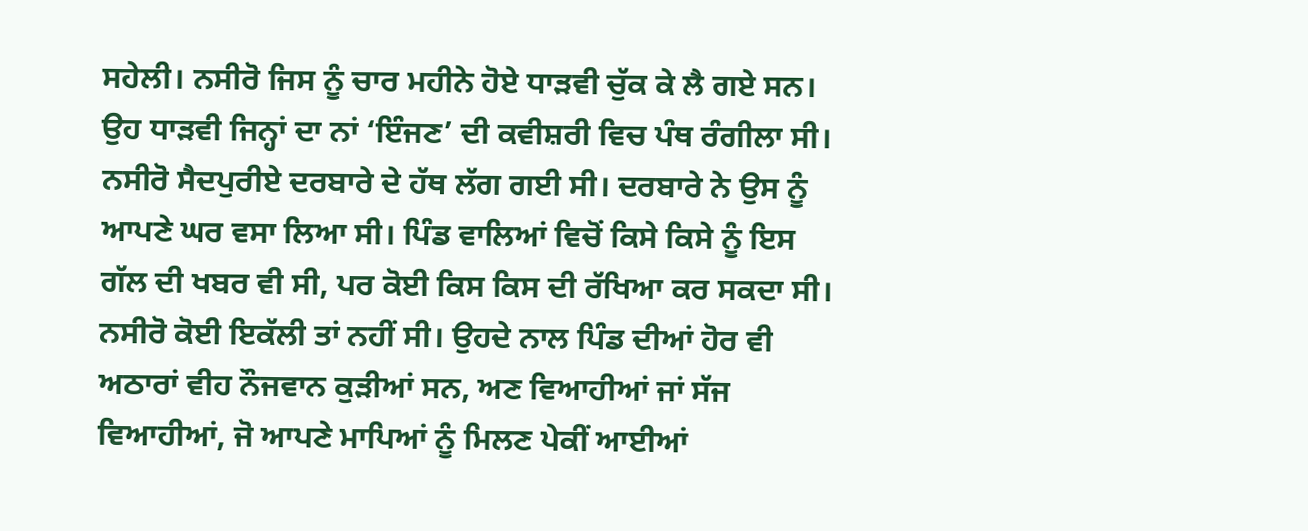ਸਹੇਲੀ। ਨਸੀਰੋ ਜਿਸ ਨੂੰ ਚਾਰ ਮਹੀਨੇ ਹੋਏ ਧਾੜਵੀ ਚੁੱਕ ਕੇ ਲੈ ਗਏ ਸਨ। ਉਹ ਧਾੜਵੀ ਜਿਨ੍ਹਾਂ ਦਾ ਨਾਂ ‘ਇੰਜਣ’ ਦੀ ਕਵੀਸ਼ਰੀ ਵਿਚ ਪੰਥ ਰੰਗੀਲਾ ਸੀ।
ਨਸੀਰੋ ਸੈਦਪੁਰੀਏ ਦਰਬਾਰੇ ਦੇ ਹੱਥ ਲੱਗ ਗਈ ਸੀ। ਦਰਬਾਰੇ ਨੇ ਉਸ ਨੂੰ ਆਪਣੇ ਘਰ ਵਸਾ ਲਿਆ ਸੀ। ਪਿੰਡ ਵਾਲਿਆਂ ਵਿਚੋਂ ਕਿਸੇ ਕਿਸੇ ਨੂੰ ਇਸ ਗੱਲ ਦੀ ਖਬਰ ਵੀ ਸੀ, ਪਰ ਕੋਈ ਕਿਸ ਕਿਸ ਦੀ ਰੱਖਿਆ ਕਰ ਸਕਦਾ ਸੀ। ਨਸੀਰੋ ਕੋਈ ਇਕੱਲੀ ਤਾਂ ਨਹੀਂ ਸੀ। ਉਹਦੇ ਨਾਲ ਪਿੰਡ ਦੀਆਂ ਹੋਰ ਵੀ ਅਠਾਰਾਂ ਵੀਹ ਨੌਜਵਾਨ ਕੁੜੀਆਂ ਸਨ, ਅਣ ਵਿਆਹੀਆਂ ਜਾਂ ਸੱਜ ਵਿਆਹੀਆਂ, ਜੋ ਆਪਣੇ ਮਾਪਿਆਂ ਨੂੰ ਮਿਲਣ ਪੇਕੀਂ ਆਈਆਂ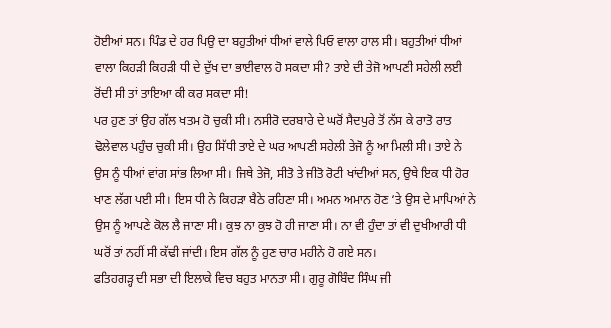ਹੋਈਆਂ ਸਨ। ਪਿੰਡ ਦੇ ਹਰ ਪਿਉ ਦਾ ਬਹੁਤੀਆਂ ਧੀਆਂ ਵਾਲੇ ਪਿਓ ਵਾਲਾ ਹਾਲ ਸੀ। ਬਹੁਤੀਆਂ ਧੀਆਂ ਵਾਲਾ ਕਿਹੜੀ ਕਿਹੜੀ ਧੀ ਦੇ ਦੁੱਖ ਦਾ ਭਾਈਵਾਲ ਹੋ ਸਕਦਾ ਸੀ? ਤਾਏ ਦੀ ਤੇਜੋ ਆਪਣੀ ਸਹੇਲੀ ਲਈ ਰੋਂਦੀ ਸੀ ਤਾਂ ਤਾਇਆ ਕੀ ਕਰ ਸਕਦਾ ਸੀ!
ਪਰ ਹੁਣ ਤਾਂ ਉਹ ਗੱਲ ਖਤਮ ਹੋ ਚੁਕੀ ਸੀ। ਨਸੀਰੋ ਦਰਬਾਰੇ ਦੇ ਘਰੋਂ ਸੈਦਪੁਰੇ ਤੋਂ ਨੱਸ ਕੇ ਰਾਤੋ ਰਾਤ ਢੋਲੇਵਾਲ ਪਹੁੰਚ ਚੁਕੀ ਸੀ। ਉਹ ਸਿੱਧੀ ਤਾਏ ਦੇ ਘਰ ਆਪਣੀ ਸਹੇਲੀ ਤੇਜੋ ਨੂੰ ਆ ਮਿਲੀ ਸੀ। ਤਾਏ ਨੇ ਉਸ ਨੂੰ ਧੀਆਂ ਵਾਂਗ ਸਾਂਭ ਲਿਆ ਸੀ। ਜਿਥੇ ਤੇਜੋ, ਸੀਤੋ ਤੇ ਜੀਤੋ ਰੋਟੀ ਖਾਂਦੀਆਂ ਸਨ, ਉਥੇ ਇਕ ਧੀ ਹੋਰ ਖਾਣ ਲੱਗ ਪਈ ਸੀ। ਇਸ ਧੀ ਨੇ ਕਿਹੜਾ ਬੈਠੇ ਰਹਿਣਾ ਸੀ। ਅਮਨ ਅਮਾਨ ਹੋਣ ‘ਤੇ ਉਸ ਦੇ ਮਾਪਿਆਂ ਨੇ ਉਸ ਨੂੰ ਆਪਣੇ ਕੋਲ ਲੈ ਜਾਣਾ ਸੀ। ਕੁਝ ਨਾ ਕੁਝ ਹੋ ਹੀ ਜਾਣਾ ਸੀ। ਨਾ ਵੀ ਹੁੰਦਾ ਤਾਂ ਵੀ ਦੁਖੀਆਰੀ ਧੀ ਘਰੋਂ ਤਾਂ ਨਹੀਂ ਸੀ ਕੱਢੀ ਜਾਂਦੀ। ਇਸ ਗੱਲ ਨੂੰ ਹੁਣ ਚਾਰ ਮਹੀਨੇ ਹੋ ਗਏ ਸਨ।
ਫਤਿਹਗੜ੍ਹ ਦੀ ਸਭਾ ਦੀ ਇਲਾਕੇ ਵਿਚ ਬਹੁਤ ਮਾਨਤਾ ਸੀ। ਗੁਰੂ ਗੋਬਿੰਦ ਸਿੰਘ ਜੀ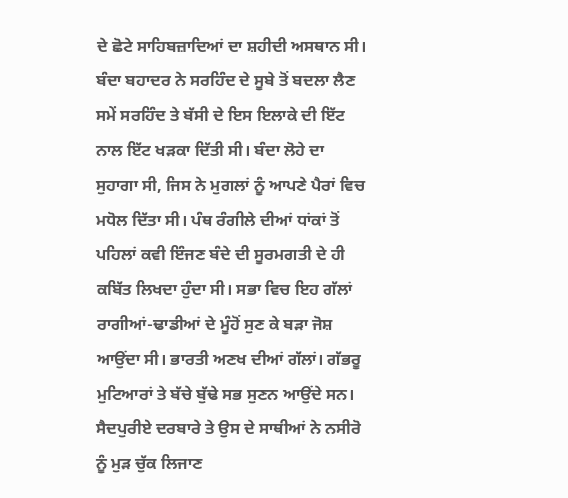ਦੇ ਛੋਟੇ ਸਾਹਿਬਜ਼ਾਦਿਆਂ ਦਾ ਸ਼ਹੀਦੀ ਅਸਥਾਨ ਸੀ। ਬੰਦਾ ਬਹਾਦਰ ਨੇ ਸਰਹਿੰਦ ਦੇ ਸੂਬੇ ਤੋਂ ਬਦਲਾ ਲੈਣ ਸਮੇਂ ਸਰਹਿੰਦ ਤੇ ਬੱਸੀ ਦੇ ਇਸ ਇਲਾਕੇ ਦੀ ਇੱਟ ਨਾਲ ਇੱਟ ਖੜਕਾ ਦਿੱਤੀ ਸੀ। ਬੰਦਾ ਲੋਹੇ ਦਾ ਸੁਹਾਗਾ ਸੀ, ਜਿਸ ਨੇ ਮੁਗਲਾਂ ਨੂੰ ਆਪਣੇ ਪੈਰਾਂ ਵਿਚ ਮਧੋਲ ਦਿੱਤਾ ਸੀ। ਪੰਥ ਰੰਗੀਲੇ ਦੀਆਂ ਧਾਂਕਾਂ ਤੋਂ ਪਹਿਲਾਂ ਕਵੀ ਇੰਜਣ ਬੰਦੇ ਦੀ ਸੂਰਮਗਤੀ ਦੇ ਹੀ ਕਬਿੱਤ ਲਿਖਦਾ ਹੁੰਦਾ ਸੀ। ਸਭਾ ਵਿਚ ਇਹ ਗੱਲਾਂ ਰਾਗੀਆਂ-ਢਾਡੀਆਂ ਦੇ ਮੂੰਹੋਂ ਸੁਣ ਕੇ ਬੜਾ ਜੋਸ਼ ਆਉਂਦਾ ਸੀ। ਭਾਰਤੀ ਅਣਖ ਦੀਆਂ ਗੱਲਾਂ। ਗੱਭਰੂ ਮੁਟਿਆਰਾਂ ਤੇ ਬੱਚੇ ਬੁੱਢੇ ਸਭ ਸੁਣਨ ਆਉਂਦੇ ਸਨ।
ਸੈਦਪੁਰੀਏ ਦਰਬਾਰੇ ਤੇ ਉਸ ਦੇ ਸਾਥੀਆਂ ਨੇ ਨਸੀਰੋ ਨੂੰ ਮੁੜ ਚੁੱਕ ਲਿਜਾਣ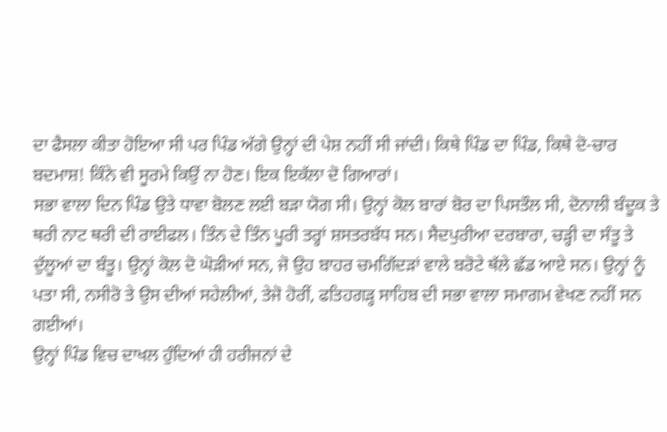ਦਾ ਫੈਸਲਾ ਕੀਤਾ ਹੋਇਆ ਸੀ ਪਰ ਪਿੰਡ ਅੱਗੇ ਉਨ੍ਹਾਂ ਦੀ ਪੇਸ਼ ਨਹੀਂ ਸੀ ਜਾਂਦੀ। ਕਿਥੇ ਪਿੰਡ ਦਾ ਪਿੰਡ, ਕਿਥੇ ਦੋ-ਚਾਰ ਬਦਮਾਸ਼! ਕਿੰਨੇ ਵੀ ਸੂਰਮੇ ਕਿਉਂ ਨਾ ਹੋਣ। ਇਕ ਇਕੱਲਾ ਦੋ ਗਿਆਰਾਂ।
ਸਭਾ ਵਾਲਾ ਦਿਨ ਪਿੰਡ ਉਤੇ ਧਾਵਾ ਬੋਲਣ ਲਈ ਬੜਾ ਯੋਗ ਸੀ। ਉਨ੍ਹਾਂ ਕੋਲ ਬਾਰਾਂ ਬੋਰ ਦਾ ਪਿਸਤੌਲ ਸੀ, ਦੋਨਾਲੀ ਬੰਦੂਕ ਤੇ ਥਰੀ ਨਾਟ ਥਰੀ ਦੀ ਰਾਈਫਲ। ਤਿੰਨ ਦੇ ਤਿੰਨ ਪੂਰੀ ਤਰ੍ਹਾਂ ਸ਼ਸਤਰਬੱਧ ਸਨ। ਸੈਦਪੁਰੀਆ ਦਰਬਾਰਾ, ਚੜ੍ਹੀ ਦਾ ਸੰਤੂ ਤੇ ਦੁੱਲੂਆਂ ਦਾ ਬੰਤੂ। ਉਨ੍ਹਾਂ ਕੋਲ ਦੋ ਘੋੜੀਆਂ ਸਨ, ਜੋ ਉਹ ਬਾਹਰ ਚਮਗਿੱਦੜਾਂ ਵਾਲੇ ਬਰੋਟੇ ਥੱਲੇ ਛੱਡ ਆਏ ਸਨ। ਉਨ੍ਹਾਂ ਨੂੰ ਪਤਾ ਸੀ, ਨਸੀਰੋ ਤੇ ਉਸ ਦੀਆਂ ਸਹੇਲੀਆਂ, ਤੇਜੋ ਹੋਰੀਂ, ਫਤਿਹਗੜ੍ਹ ਸਾਹਿਬ ਦੀ ਸਭਾ ਵਾਲਾ ਸਮਾਗਮ ਵੇਖਣ ਨਹੀਂ ਸਨ ਗਈਆਂ।
ਉਨ੍ਹਾਂ ਪਿੰਡ ਵਿਚ ਦਾਖਲ ਹੁੰਦਿਆਂ ਹੀ ਹਰੀਜਨਾਂ ਦੇ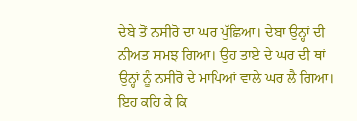ਦੇਬੇ ਤੋਂ ਨਸੀਰੋ ਦਾ ਘਰ ਪੁੱਛਿਆ। ਦੇਬਾ ਉਨ੍ਹਾਂ ਦੀ ਨੀਅਤ ਸਮਝ ਗਿਆ। ਉਹ ਤਾਏ ਦੇ ਘਰ ਦੀ ਥਾਂ ਉਨ੍ਹਾਂ ਨੂੰ ਨਸੀਰੋ ਦੇ ਮਾਪਿਆਂ ਵਾਲੇ ਘਰ ਲੈ ਗਿਆ। ਇਹ ਕਹਿ ਕੇ ਕਿ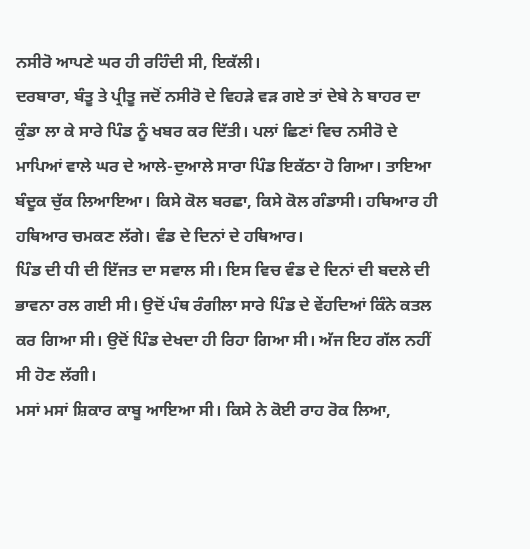ਨਸੀਰੋ ਆਪਣੇ ਘਰ ਹੀ ਰਹਿੰਦੀ ਸੀ, ਇਕੱਲੀ।
ਦਰਬਾਰਾ, ਬੰਤੂ ਤੇ ਪ੍ਰੀਤੂ ਜਦੋਂ ਨਸੀਰੋ ਦੇ ਵਿਹੜੇ ਵੜ ਗਏ ਤਾਂ ਦੇਬੇ ਨੇ ਬਾਹਰ ਦਾ ਕੁੰਡਾ ਲਾ ਕੇ ਸਾਰੇ ਪਿੰਡ ਨੂੰ ਖਬਰ ਕਰ ਦਿੱਤੀ। ਪਲਾਂ ਛਿਣਾਂ ਵਿਚ ਨਸੀਰੋ ਦੇ ਮਾਪਿਆਂ ਵਾਲੇ ਘਰ ਦੇ ਆਲੇ-ਦੁਆਲੇ ਸਾਰਾ ਪਿੰਡ ਇਕੱਠਾ ਹੋ ਗਿਆ। ਤਾਇਆ ਬੰਦੂਕ ਚੁੱਕ ਲਿਆਇਆ। ਕਿਸੇ ਕੋਲ ਬਰਛਾ, ਕਿਸੇ ਕੋਲ ਗੰਡਾਸੀ। ਹਥਿਆਰ ਹੀ ਹਥਿਆਰ ਚਮਕਣ ਲੱਗੇ। ਵੰਡ ਦੇ ਦਿਨਾਂ ਦੇ ਹਥਿਆਰ।
ਪਿੰਡ ਦੀ ਧੀ ਦੀ ਇੱਜਤ ਦਾ ਸਵਾਲ ਸੀ। ਇਸ ਵਿਚ ਵੰਡ ਦੇ ਦਿਨਾਂ ਦੀ ਬਦਲੇ ਦੀ ਭਾਵਨਾ ਰਲ ਗਈ ਸੀ। ਉਦੋਂ ਪੰਥ ਰੰਗੀਲਾ ਸਾਰੇ ਪਿੰਡ ਦੇ ਵੇਂਹਦਿਆਂ ਕਿੰਨੇ ਕਤਲ ਕਰ ਗਿਆ ਸੀ। ਉਦੋਂ ਪਿੰਡ ਦੇਖਦਾ ਹੀ ਰਿਹਾ ਗਿਆ ਸੀ। ਅੱਜ ਇਹ ਗੱਲ ਨਹੀਂ ਸੀ ਹੋਣ ਲੱਗੀ।
ਮਸਾਂ ਮਸਾਂ ਸ਼ਿਕਾਰ ਕਾਬੂ ਆਇਆ ਸੀ। ਕਿਸੇ ਨੇ ਕੋਈ ਰਾਹ ਰੋਕ ਲਿਆ,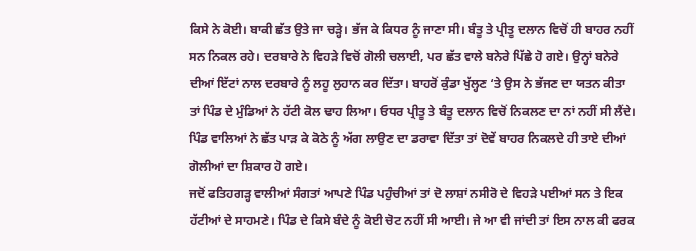ਕਿਸੇ ਨੇ ਕੋਈ। ਬਾਕੀ ਛੱਤ ਉਤੇ ਜਾ ਚੜ੍ਹੇ। ਭੱਜ ਕੇ ਕਿਧਰ ਨੂੰ ਜਾਣਾ ਸੀ। ਬੰਤੂ ਤੇ ਪ੍ਰੀਤੂ ਦਲਾਨ ਵਿਚੋਂ ਹੀ ਬਾਹਰ ਨਹੀਂ ਸਨ ਨਿਕਲ ਰਹੇ। ਦਰਬਾਰੇ ਨੇ ਵਿਹੜੇ ਵਿਚੋਂ ਗੋਲੀ ਚਲਾਈ, ਪਰ ਛੱਤ ਵਾਲੇ ਬਨੇਰੇ ਪਿੱਛੇ ਹੋ ਗਏ। ਉਨ੍ਹਾਂ ਬਨੇਰੇ ਦੀਆਂ ਇੱਟਾਂ ਨਾਲ ਦਰਬਾਰੇ ਨੂੰ ਲਹੂ ਲੁਹਾਨ ਕਰ ਦਿੱਤਾ। ਬਾਹਰੋਂ ਕੁੰਡਾ ਖੁੱਲ੍ਹਣ ‘ਤੇ ਉਸ ਨੇ ਭੱਜਣ ਦਾ ਯਤਨ ਕੀਤਾ ਤਾਂ ਪਿੰਡ ਦੇ ਮੁੰਡਿਆਂ ਨੇ ਹੱਟੀ ਕੋਲ ਢਾਹ ਲਿਆ। ਓਧਰ ਪ੍ਰੀਤੂ ਤੇ ਬੰਤੂ ਦਲਾਨ ਵਿਚੋਂ ਨਿਕਲਣ ਦਾ ਨਾਂ ਨਹੀਂ ਸੀ ਲੈਂਦੇ। ਪਿੰਡ ਵਾਲਿਆਂ ਨੇ ਛੱਤ ਪਾੜ ਕੇ ਕੋਠੇ ਨੂੰ ਅੱਗ ਲਾਉਣ ਦਾ ਡਰਾਵਾ ਦਿੱਤਾ ਤਾਂ ਦੋਵੇਂ ਬਾਹਰ ਨਿਕਲਦੇ ਹੀ ਤਾਏ ਦੀਆਂ ਗੋਲੀਆਂ ਦਾ ਸ਼ਿਕਾਰ ਹੋ ਗਏ।
ਜਦੋਂ ਫਤਿਹਗੜ੍ਹ ਵਾਲੀਆਂ ਸੰਗਤਾਂ ਆਪਣੇ ਪਿੰਡ ਪਹੁੰਚੀਆਂ ਤਾਂ ਦੋ ਲਾਸ਼ਾਂ ਨਸੀਰੋ ਦੇ ਵਿਹੜੇ ਪਈਆਂ ਸਨ ਤੇ ਇਕ ਹੱਟੀਆਂ ਦੇ ਸਾਹਮਣੇ। ਪਿੰਡ ਦੇ ਕਿਸੇ ਬੰਦੇ ਨੂੰ ਕੋਈ ਚੋਟ ਨਹੀਂ ਸੀ ਆਈ। ਜੇ ਆ ਵੀ ਜਾਂਦੀ ਤਾਂ ਇਸ ਨਾਲ ਕੀ ਫਰਕ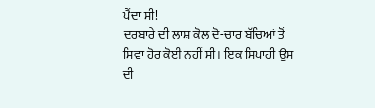ਪੈਂਦਾ ਸੀ!
ਦਰਬਾਰੇ ਦੀ ਲਾਸ਼ ਕੋਲ ਦੋ-ਚਾਰ ਬੱਚਿਆਂ ਤੋਂ ਸਿਵਾ ਹੋਰ ਕੋਈ ਨਹੀਂ ਸੀ। ਇਕ ਸਿਪਾਹੀ ਉਸ ਦੀ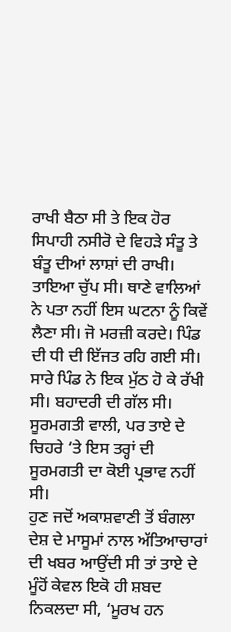ਰਾਖੀ ਬੈਠਾ ਸੀ ਤੇ ਇਕ ਹੋਰ ਸਿਪਾਹੀ ਨਸੀਰੋ ਦੇ ਵਿਹੜੇ ਸੰਤੂ ਤੇ ਬੰਤੂ ਦੀਆਂ ਲਾਸ਼ਾਂ ਦੀ ਰਾਖੀ।
ਤਾਇਆ ਚੁੱਪ ਸੀ। ਥਾਣੇ ਵਾਲਿਆਂ ਨੇ ਪਤਾ ਨਹੀਂ ਇਸ ਘਟਨਾ ਨੂੰ ਕਿਵੇਂ ਲੈਣਾ ਸੀ। ਜੋ ਮਰਜ਼ੀ ਕਰਦੇ। ਪਿੰਡ ਦੀ ਧੀ ਦੀ ਇੱਜਤ ਰਹਿ ਗਈ ਸੀ। ਸਾਰੇ ਪਿੰਡ ਨੇ ਇਕ ਮੁੱਠ ਹੋ ਕੇ ਰੱਖੀ ਸੀ। ਬਹਾਦਰੀ ਦੀ ਗੱਲ ਸੀ। ਸੂਰਮਗਤੀ ਵਾਲੀ, ਪਰ ਤਾਏ ਦੇ ਚਿਹਰੇ ‘ਤੇ ਇਸ ਤਰ੍ਹਾਂ ਦੀ ਸੂਰਮਗਤੀ ਦਾ ਕੋਈ ਪ੍ਰਭਾਵ ਨਹੀਂ ਸੀ।
ਹੁਣ ਜਦੋਂ ਅਕਾਸ਼ਵਾਣੀ ਤੋਂ ਬੰਗਲਾ ਦੇਸ਼ ਦੇ ਮਾਸੂਮਾਂ ਨਾਲ ਅੱਤਿਆਚਾਰਾਂ ਦੀ ਖਬਰ ਆਉਂਦੀ ਸੀ ਤਾਂ ਤਾਏ ਦੇ ਮੂੰਹੋਂ ਕੇਵਲ ਇਕੋ ਹੀ ਸ਼ਬਦ ਨਿਕਲਦਾ ਸੀ, ‘ਮੂਰਖ ਹਨ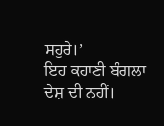ਸਹੁਰੇ।’
ਇਹ ਕਹਾਣੀ ਬੰਗਲਾ ਦੇਸ਼ ਦੀ ਨਹੀਂ।